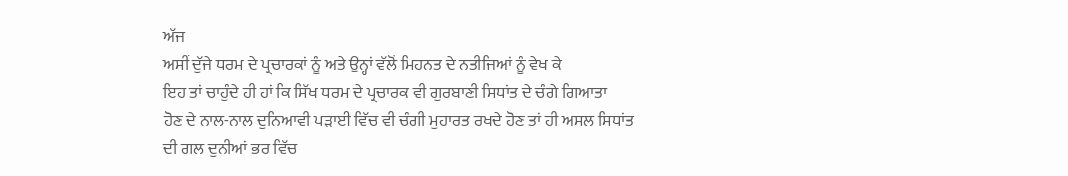ਅੱਜ
ਅਸੀਂ ਦੁੱਜੇ ਧਰਮ ਦੇ ਪ੍ਰਚਾਰਕਾਂ ਨੂੰ ਅਤੇ ਉਨ੍ਹਾਂ ਵੱਲੋਂ ਮਿਹਨਤ ਦੇ ਨਤੀਜਿਆਂ ਨੂੰ ਵੇਖ ਕੇ
ਇਹ ਤਾਂ ਚਾਹੁੰਦੇ ਹੀ ਹਾਂ ਕਿ ਸਿੱਖ ਧਰਮ ਦੇ ਪ੍ਰਚਾਰਕ ਵੀ ਗੁਰਬਾਣੀ ਸਿਧਾਂਤ ਦੇ ਚੰਗੇ ਗਿਆਤਾ
ਹੋਣ ਦੇ ਨਾਲ-ਨਾਲ ਦੁਨਿਆਵੀ ਪੜਾਈ ਵਿੱਚ ਵੀ ਚੰਗੀ ਮੁਹਾਰਤ ਰਖਦੇ ਹੋਣ ਤਾਂ ਹੀ ਅਸਲ ਸਿਧਾਂਤ
ਦੀ ਗਲ ਦੁਨੀਆਂ ਭਰ ਵਿੱਚ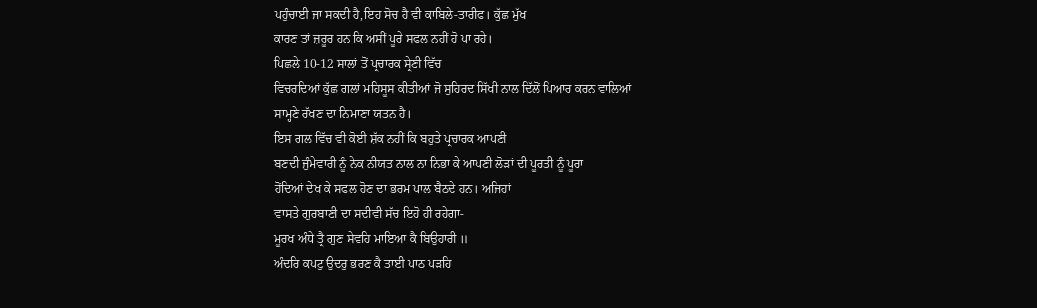ਪਹੁੰਚਾਈ ਜਾ ਸਕਦੀ ਹੈ,ਇਹ ਸੋਚ ਹੈ ਵੀ ਕਾਬਿਲੇ-ਤਾਰੀਫ। ਕੁੱਛ ਮੁੱਖ
ਕਾਰਣ ਤਾਂ ਜ਼ਰੂਰ ਹਨ ਕਿ ਅਸੀਂ ਪੂਰੇ ਸਫਲ ਨਹੀਂ ਹੋ ਪਾ ਰਹੇ।
ਪਿਛਲੇ 10-12 ਸਾਲਾਂ ਤੋਂ ਪ੍ਰਚਾਰਕ ਸ੍ਰੇਣੀ ਵਿੱਚ
ਵਿਚਰਦਿਆਂ ਕੁੱਛ ਗਲਾਂ ਮਹਿਸੂਸ ਕੀਤੀਆਂ ਜੋ ਸੁਹਿਰਦ ਸਿੱਖੀ ਨਾਲ ਦਿੱਲੋਂ ਪਿਆਰ ਕਰਨ ਵਾਲਿਆਂ
ਸਾਮ੍ਹਣੇ ਰੱਖਣ ਦਾ ਨਿਮਾਣਾ ਯਤਨ ਹੈ।
ਇਸ ਗਲ ਵਿੱਚ ਵੀ ਕੋਈ ਸ਼ੱਕ ਨਹੀਂ ਕਿ ਬਹੁਤੇ ਪ੍ਰਚਾਰਕ ਆਪਣੀ
ਬਣਦੀ ਜੁੰਮੇਵਾਰੀ ਨੂੰ ਨੇਕ ਨੀਯਤ ਨਾਲ ਨਾ ਨਿਭਾ ਕੇ ਆਪਣੀ ਲੋੜਾਂ ਦੀ ਪੂਰਤੀ ਨੂੰ ਪੂਰਾ
ਹੋਂਦਿਆਂ ਦੇਖ ਕੇ ਸਫਲ ਹੋਣ ਦਾ ਭਰਮ ਪਾਲ ਬੈਠਦੇ ਹਨ। ਅਜਿਹਾਂ
ਵਾਸਤੇ ਗੁਰਬਾਣੀ ਦਾ ਸਦੀਵੀ ਸੱਚ ਇਹੋ ਹੀ ਰਹੇਗਾ-
ਮੂਰਖ ਅੰਧੇ ਤ੍ਰੈ ਗੁਣ ਸੇਵਹਿ ਮਾਇਆ ਕੈ ਬਿਉਹਾਰੀ ॥
ਅੰਦਰਿ ਕਪਟੁ ਉਦਰੁ ਭਰਣ ਕੈ ਤਾਈ ਪਾਠ ਪੜਹਿ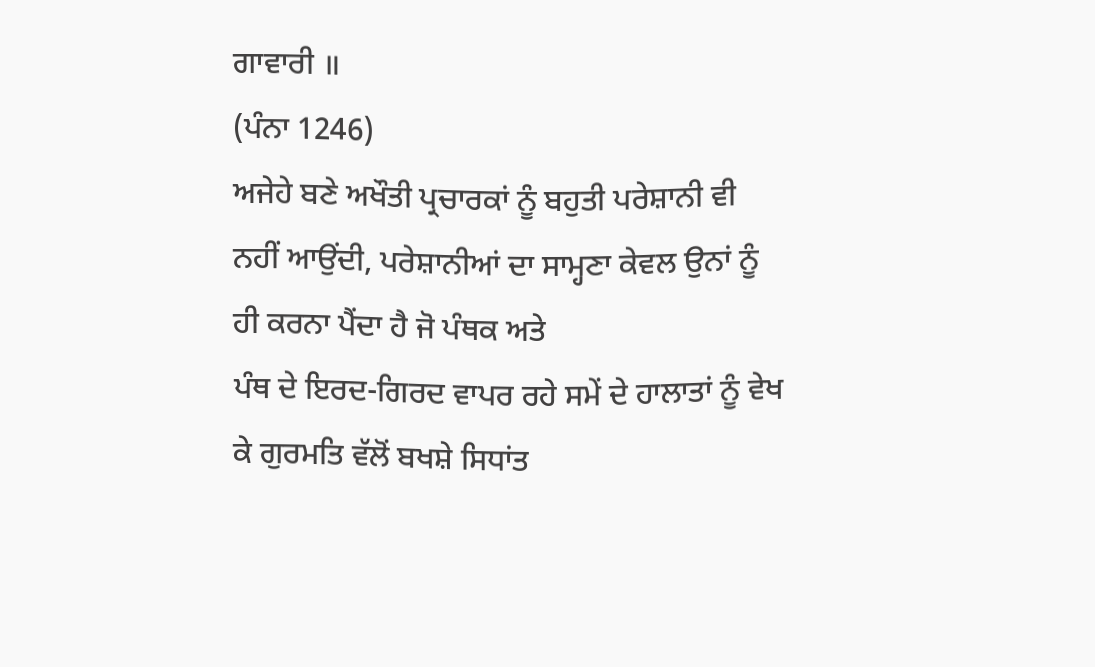ਗਾਵਾਰੀ ॥
(ਪੰਨਾ 1246)
ਅਜੇਹੇ ਬਣੇ ਅਖੌਤੀ ਪ੍ਰਚਾਰਕਾਂ ਨੂੰ ਬਹੁਤੀ ਪਰੇਸ਼ਾਨੀ ਵੀ
ਨਹੀਂ ਆਉਂਦੀ, ਪਰੇਸ਼ਾਨੀਆਂ ਦਾ ਸਾਮ੍ਹਣਾ ਕੇਵਲ ਉਨਾਂ ਨੂੰ ਹੀ ਕਰਨਾ ਪੈਂਦਾ ਹੈ ਜੋ ਪੰਥਕ ਅਤੇ
ਪੰਥ ਦੇ ਇਰਦ-ਗਿਰਦ ਵਾਪਰ ਰਹੇ ਸਮੇਂ ਦੇ ਹਾਲਾਤਾਂ ਨੂੰ ਵੇਖ ਕੇ ਗੁਰਮਤਿ ਵੱਲੋਂ ਬਖਸ਼ੇ ਸਿਧਾਂਤ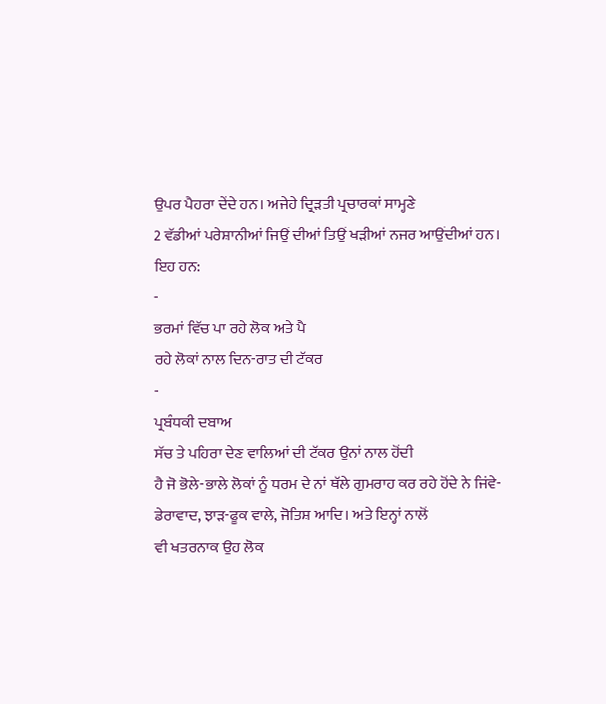ਉਪਰ ਪੈਹਰਾ ਦੇਂਦੇ ਹਨ। ਅਜੇਹੇ ਦ੍ਰਿੜਤੀ ਪ੍ਰਚਾਰਕਾਂ ਸਾਮ੍ਹਣੇ
2 ਵੱਡੀਆਂ ਪਰੇਸ਼ਾਨੀਆਂ ਜਿਉਂ ਦੀਆਂ ਤਿਉਂ ਖੜੀਆਂ ਨਜਰ ਆਉਂਦੀਆਂ ਹਨ।
ਇਹ ਹਨ:
-
ਭਰਮਾਂ ਵਿੱਚ ਪਾ ਰਹੇ ਲੋਕ ਅਤੇ ਪੈ
ਰਹੇ ਲੋਕਾਂ ਨਾਲ ਦਿਨ-ਰਾਤ ਦੀ ਟੱਕਰ
-
ਪ੍ਰਬੰਧਕੀ ਦਬਾਅ
ਸੱਚ ਤੇ ਪਹਿਰਾ ਦੇਣ ਵਾਲਿਆਂ ਦੀ ਟੱਕਰ ਉਨਾਂ ਨਾਲ ਹੋਂਦੀ
ਹੈ ਜੋ ਭੋਲੇ-ਭਾਲੇ ਲੋਕਾਂ ਨੂੰ ਧਰਮ ਦੇ ਨਾਂ ਥੱਲੇ ਗੁਮਰਾਹ ਕਰ ਰਹੇ ਹੋਂਦੇ ਨੇ ਜਿਂਵੇ-
ਡੇਰਾਵਾਦ, ਝਾੜ-ਫੂਕ ਵਾਲੇ, ਜੋਤਿਸ਼ ਆਦਿ। ਅਤੇ ਇਨ੍ਹਾਂ ਨਾਲੋਂ
ਵੀ ਖਤਰਨਾਕ ਉਹ ਲੋਕ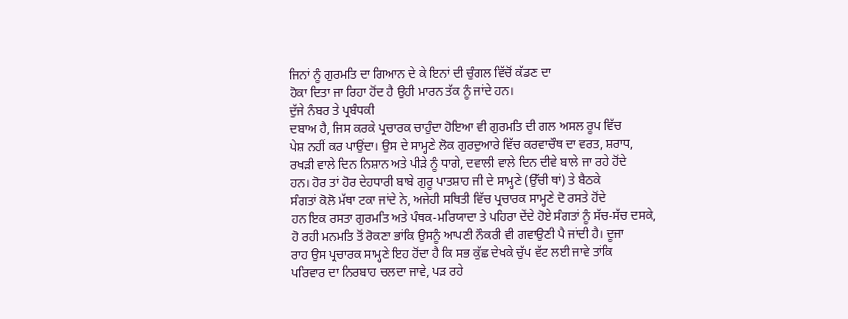ਜਿਨਾਂ ਨੂੰ ਗੁਰਮਤਿ ਦਾ ਗਿਆਨ ਦੇ ਕੇ ਇਨਾਂ ਦੀ ਚੁੰਗਲ ਵਿੱਚੋਂ ਕੱਡਣ ਦਾ
ਹੋਕਾ ਦਿਤਾ ਜਾ ਰਿਹਾ ਹੋਂਦ ਹੈ ਉਹੀ ਮਾਰਨ ਤੱਕ ਨੂੰ ਜਾਂਦੇ ਹਨ।
ਦੁੱਜੇ ਨੰਬਰ ਤੇ ਪ੍ਰਬੰਧਕੀ
ਦਬਾਅ ਹੈ, ਜਿਸ ਕਰਕੇ ਪ੍ਰਚਾਰਕ ਚਾਹੁੰਦਾ ਹੋਇਆ ਵੀ ਗੁਰਮਤਿ ਦੀ ਗਲ ਅਸਲ ਰੂਪ ਵਿੱਚ
ਪੇਸ਼ ਨਹੀਂ ਕਰ ਪਾਉਂਦਾ। ਉਸ ਦੇ ਸਾਮ੍ਹਣੇ ਲੋਕ ਗੁਰਦੁਆਰੇ ਵਿੱਚ ਕਰਵਾਚੌਥ ਦਾ ਵਰਤ, ਸ਼ਰਾਧ,
ਰਖੜੀ ਵਾਲੇ ਦਿਨ ਨਿਸ਼ਾਨ ਅਤੇ ਪੀੜੇ ਨੂੰ ਧਾਗੇ, ਦਵਾਲੀ ਵਾਲੇ ਦਿਨ ਦੀਵੇ ਬਾਲੇ ਜਾ ਰਹੇ ਹੋਂਦੇ
ਹਨ। ਹੋਰ ਤਾਂ ਹੋਰ ਦੇਹਧਾਰੀ ਬਾਬੇ ਗੁਰੂ ਪਾਤਸ਼ਾਹ ਜੀ ਦੇ ਸਾਮ੍ਹਣੇ (ਉੱਚੀ ਥਾਂ) ਤੇ ਬੈਠਕੇ
ਸੰਗਤਾਂ ਕੋਲੋ ਮੱਥਾ ਟਕਾ ਜਾਂਦੇ ਨੇ, ਅਜੇਹੀ ਸਥਿਤੀ ਵਿੱਚ ਪ੍ਰਚਾਰਕ ਸਾਮ੍ਹਣੇ ਦੋ ਰਸਤੇ ਹੋਂਦੇ
ਹਨ ਇਕ ਰਸਤਾ ਗੁਰਮਤਿ ਅਤੇ ਪੰਥਕ-ਮਰਿਯਾਦਾ ਤੇ ਪਹਿਰਾ ਦੇਂਦੇ ਹੋਏ ਸੰਗਤਾਂ ਨੂੰ ਸੱਚ-ਸੱਚ ਦਸਕੇ,
ਹੋ ਰਹੀ ਮਨਮਤਿ ਤੋਂ ਰੋਕਣਾ ਭਾਂਕਿ ਉਸਨੂੰ ਆਪਣੀ ਨੌਕਰੀ ਵੀ ਗਵਾਉਣੀ ਪੈ ਜਾਂਦੀ ਹੈ। ਦੂਜਾ
ਰਾਹ ਉਸ ਪ੍ਰਚਾਰਕ ਸਾਮ੍ਹਣੇ ਇਹ ਹੋਂਦਾ ਹੈ ਕਿ ਸਭ ਕੁੱਛ ਦੇਖਕੇ ਚੁੱਪ ਵੱਟ ਲਈ ਜਾਵੇ ਤਾਂਕਿ
ਪਰਿਵਾਰ ਦਾ ਨਿਰਬਾਹ ਚਲਦਾ ਜਾਵੇ, ਪੜ ਰਹੇ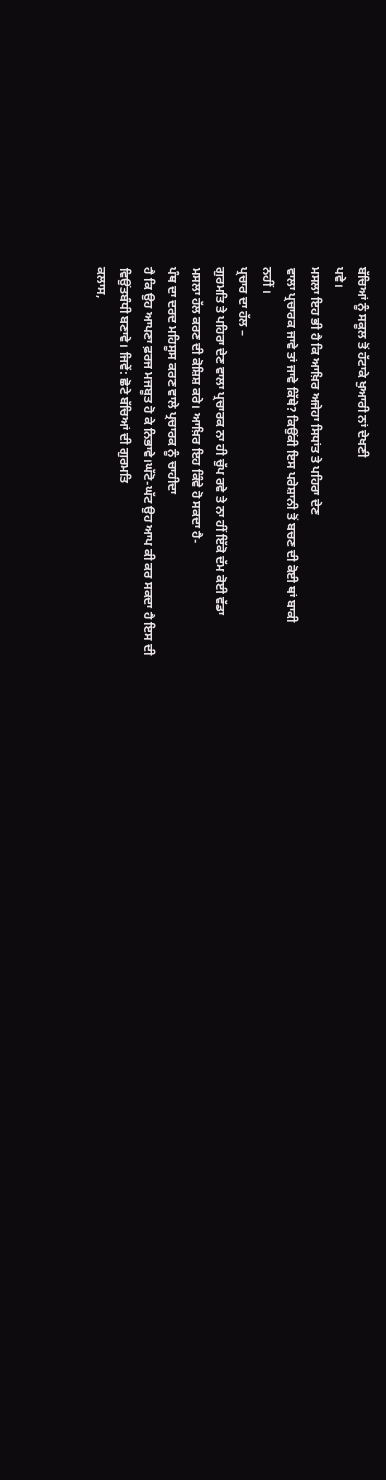ਬੱਚਿਆਂ ਨੂੰ ਸਕੂਲ ਤੋਂ ਹੱਟਾਕੇ ਖੁਆਰੀ ਨਾਂ ਦੇਖਣੀ
ਪਵੇ।
ਮਸਲਾ ਇਹ ਭੀ ਹੈ ਕਿ ਆਖ਼ਿਰ ਅਜੇਹਾ ਸਿਧਾਂਤ ਤੇ ਪਹਿਰਾ ਦੇਣ
ਵਾਲਾ ਪ੍ਰਚਾਰਕ ਜਾਵੇ ਤਾਂ ਜਾਵੇ ਕਿੱਥੇ? ਕਿਉਂਕੀ ਇਸ ਪਰੇਸ਼ਾਨੀ ਤੋਂ ਬਚਣ ਦੀ ਕੋਈ ਥਾਂ ਬਾਕੀ
ਨਹੀਂ ।
ਪ੍ਰਚਾਰ ਦਾ ਹੱਲ –
ਗੁਰਮਤਿ ਤੇ ਪਹਿਰਾ ਦੇਣ ਵਾਲਾ ਪ੍ਰਚਾਰਕ ਨਾ ਹੀ ਚੁੱਪ ਰਵੇ ਤੇ ਨਾ ਹੀਂ ਇੱਕੋ ਦੱਮ ਕੋਈ ਵੱਡਾ
ਮਸਲਾ ਹੱਲ ਕਰਣ ਦੀ ਕੋਸ਼ਿਸ਼ ਕਰੇ। ਆਖ਼ਿਰ ਇਹ ਕਿੰਵੇ ਹੋ ਸਕਦਾ ਹੈ-
ਪੰਥ ਦਾ ਦਰਦ ਮਹਿਸੂਸ ਕਰਣ ਵਾਲੇ ਪ੍ਰਚਾਰਕ ਨੂੰ ਚਾਹੀਦਾ
ਹੈ ਕਿ ਉਹ ਆਪਣਾ ਫ਼ਰਜ ਮਜਬੂਤ ਹੋ ਕੇ ਨਿਭਾਵੇ।ਘੱਟੋ-ਘੱਟ ਉਹ ਆਪ ਕੀ ਕਰ ਸਕਦਾ ਹੈ ਇਸ ਦੀ
ਵਿਉਂਤਬੰਧੀ ਬਣਾਵੇ। ਜਿਵੇਂ: ਛੋਟੇ ਬੱਚਿਆਂ ਦੀ ਗੁਰਮਤਿ
ਕਲਾਸ,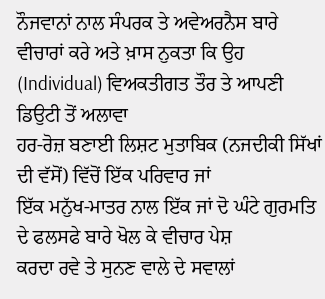ਨੌਜਵਾਨਾਂ ਨਾਲ ਸੰਪਰਕ ਤੇ ਅਵੇਅਰਨੈਸ ਬਾਰੇ ਵੀਚਾਰਾਂ ਕਰੇ ਅਤੇ ਖ਼ਾਸ ਨੁਕਤਾ ਕਿ ਉਹ
(Individual) ਵਿਅਕਤੀਗਤ ਤੌਰ ਤੇ ਆਪਣੀ ਡਿਉਟੀ ਤੋਂ ਅਲਾਵਾ
ਹਰ-ਰੋਜ਼ ਬਣਾਈ ਲਿਸ਼ਟ ਮੁਤਾਬਿਕ (ਨਜਦੀਕੀ ਸਿੱਖਾਂ ਦੀ ਵੱਸੋਂ) ਵਿੱਚੋਂ ਇੱਕ ਪਰਿਵਾਰ ਜਾਂ
ਇੱਕ ਮਨੁੱਖ-ਮਾਤਰ ਨਾਲ ਇੱਕ ਜਾਂ ਦੋ ਘੰਟੇ ਗੁਰਮਤਿ ਦੇ ਫਲਸਫੇ ਬਾਰੇ ਖੋਲ ਕੇ ਵੀਚਾਰ ਪੇਸ਼
ਕਰਦਾ ਰਵੇ ਤੇ ਸੁਨਣ ਵਾਲੇ ਦੇ ਸਵਾਲਾਂ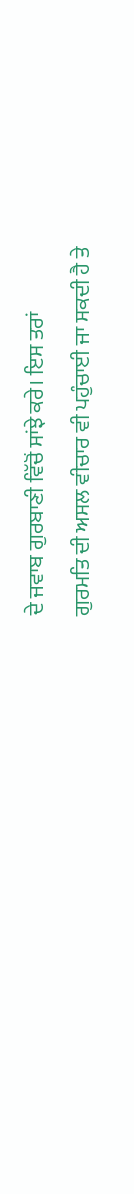ਦੇ ਜਵਾਬ ਗੁਰਬਾਣੀ ਵਿੱਚੋਂ ਸਾਂਝੇ ਕਰੇ। ਇਸ ਤਰਾਂ
ਗੁਰਮਤਿ ਦੀ ਅਸਲ ਵੀਚਾਰ ਵੀ ਪਹੁੰਚਾਈ ਜਾ ਸਕਦੀ ਹੈ ਤੇ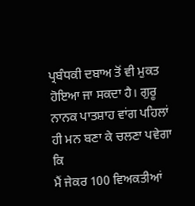ਪ੍ਰਬੰਧਕੀ ਦਬਾਅ ਤੋਂ ਵੀ ਮੁਕਤ
ਹੋਇਆ ਜਾ ਸਕਦਾ ਹੈ। ਗੁਰੂ ਨਾਨਕ ਪਾਤਸ਼ਾਹ ਵਾਂਗ ਪਹਿਲਾਂ ਹੀ ਮਨ ਬਣਾ ਕੇ ਚਲਣਾ ਪਵੇਗਾ ਕਿ
ਮੈਂ ਜੇਕਰ 100 ਵਿਅਕਤੀਆਂ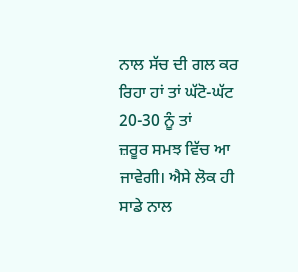ਨਾਲ ਸੱਚ ਦੀ ਗਲ ਕਰ ਰਿਹਾ ਹਾਂ ਤਾਂ ਘੱਟੋ-ਘੱਟ 20-30 ਨੂੰ ਤਾਂ
ਜ਼ਰੂਰ ਸਮਝ ਵਿੱਚ ਆ ਜਾਵੇਗੀ। ਐਸੇ ਲੋਕ ਹੀ ਸਾਡੇ ਨਾਲ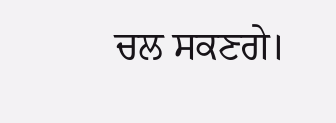ਚਲ ਸਕਣਗੇ।